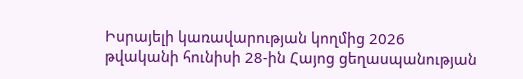Իսրայելի կառավարության կողմից 2026 թվականի հունիսի 28-ին Հայոց ցեղասպանության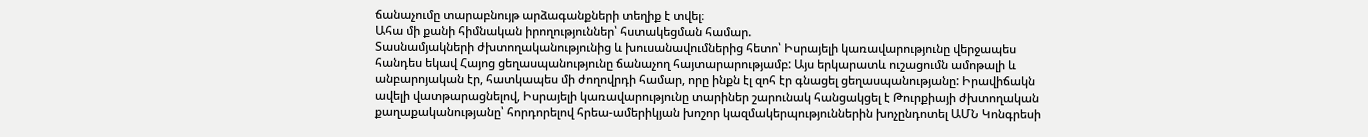ճանաչումը տարաբնույթ արձագանքների տեղիք է տվել։
Ահա մի քանի հիմնական իրողություններ՝ հստակեցման համար.
Տասնամյակների ժխտողականությունից և խուսանավումներից հետո՝ Իսրայելի կառավարությունը վերջապես հանդես եկավ Հայոց ցեղասպանությունը ճանաչող հայտարարությամբ: Այս երկարատև ուշացումն ամոթալի և անբարոյական էր, հատկապես մի ժողովրդի համար, որը ինքն էլ զոհ էր գնացել ցեղասպանությանը: Իրավիճակն ավելի վատթարացնելով, Իսրայելի կառավարությունը տարիներ շարունակ հանցակցել է Թուրքիայի ժխտողական քաղաքականությանը՝ հորդորելով հրեա-ամերիկյան խոշոր կազմակերպություններին խոչընդոտել ԱՄՆ Կոնգրեսի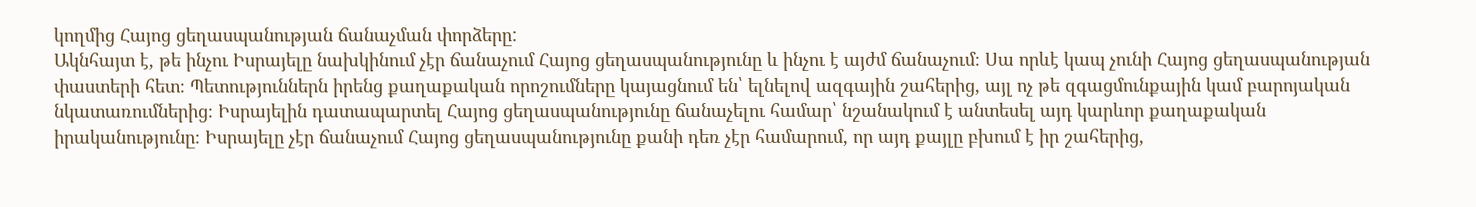կողմից Հայոց ցեղասպանության ճանաչման փորձերը:
Ակնհայտ է, թե ինչու Իսրայելը նախկինում չէր ճանաչում Հայոց ցեղասպանությունը և ինչու է այժմ ճանաչում։ Սա որևէ կապ չունի Հայոց ցեղասպանության փաստերի հետ։ Պետություններն իրենց քաղաքական որոշումները կայացնում են՝ ելնելով ազգային շահերից, այլ ոչ թե զգացմունքային կամ բարոյական նկատառումներից։ Իսրայելին դատապարտել Հայոց ցեղասպանությունը ճանաչելու համար՝ նշանակում է անտեսել այդ կարևոր քաղաքական իրականությունը։ Իսրայելը չէր ճանաչում Հայոց ցեղասպանությունը քանի դեռ չէր համարում, որ այդ քայլը բխում է իր շահերից,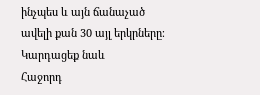ինչպես և այն ճանաչած ավելի քան 30 այլ երկրները։
Կարդացեք նաև
Հաջորդ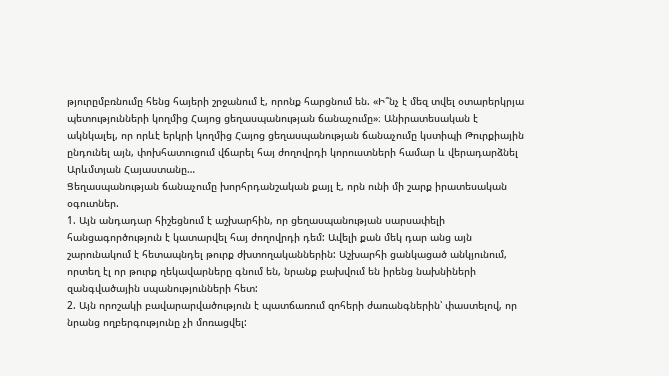թյուրըմբռնումը հենց հայերի շրջանում է, որոնք հարցնում են. «Ի՞նչ է մեզ տվել օտարերկրյա պետությունների կողմից Հայոց ցեղասպանության ճանաչումը»։ Անիրատեսական է ակնկալել, որ որևէ երկրի կողմից Հայոց ցեղասպանության ճանաչումը կստիպի Թուրքիային ընդունել այն, փոխհատուցում վճարել հայ ժողովրդի կորուստների համար և վերադարձնել Արևմտյան Հայաստանը…
Ցեղասպանության ճանաչումը խորհրդանշական քայլ է, որն ունի մի շարք իրատեսական օգուտներ.
1. Այն անդադար հիշեցնում է աշխարհին, որ ցեղասպանության սարսափելի հանցագործություն է կատարվել հայ ժողովրդի դեմ: Ավելի քան մեկ դար անց այն շարունակում է հետապնդել թուրք ժխտողականներին: Աշխարհի ցանկացած անկյունում, որտեղ էլ որ թուրք ղեկավարները գնում են, նրանք բախվում են իրենց նախնիների զանգվածային սպանությունների հետ:
2. Այն որոշակի բավարարվածություն է պատճառում զոհերի ժառանգներին՝ փաստելով, որ նրանց ողբերգությունը չի մոռացվել: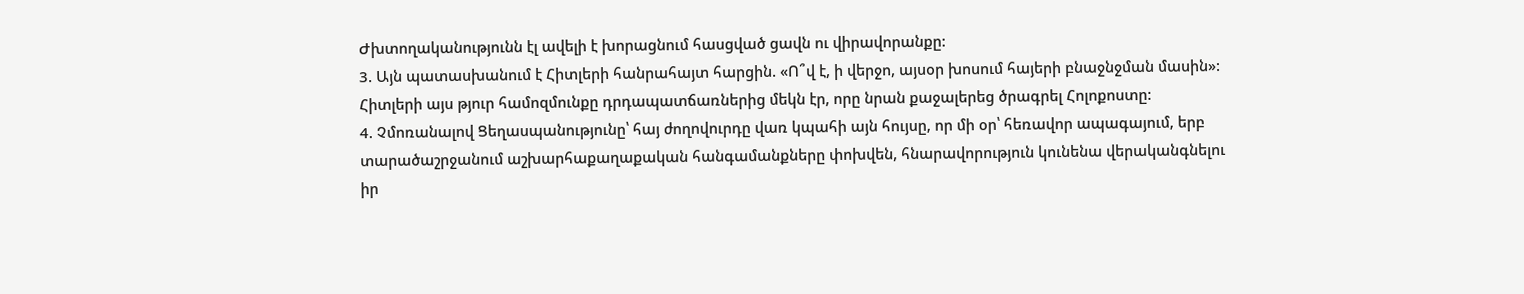Ժխտողականությունն էլ ավելի է խորացնում հասցված ցավն ու վիրավորանքը:
3. Այն պատասխանում է Հիտլերի հանրահայտ հարցին. «Ո՞վ է, ի վերջո, այսօր խոսում հայերի բնաջնջման մասին»: Հիտլերի այս թյուր համոզմունքը դրդապատճառներից մեկն էր, որը նրան քաջալերեց ծրագրել Հոլոքոստը:
4. Չմոռանալով Ցեղասպանությունը՝ հայ ժողովուրդը վառ կպահի այն հույսը, որ մի օր՝ հեռավոր ապագայում, երբ տարածաշրջանում աշխարհաքաղաքական հանգամանքները փոխվեն, հնարավորություն կունենա վերականգնելու իր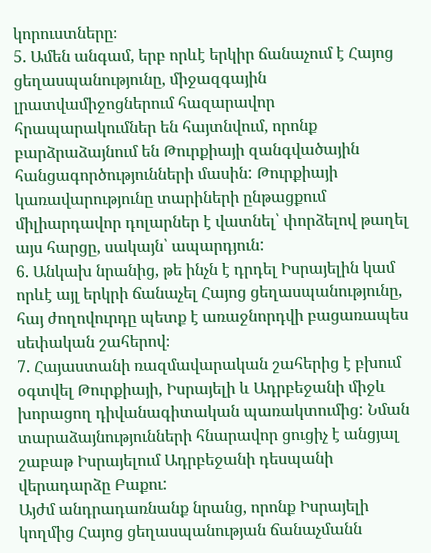կորուստները։
5. Ամեն անգամ, երբ որևէ երկիր ճանաչում է Հայոց ցեղասպանությունը, միջազգային լրատվամիջոցներում հազարավոր հրապարակումներ են հայտնվում, որոնք բարձրաձայնում են Թուրքիայի զանգվածային հանցագործությունների մասին: Թուրքիայի կառավարությունը տարիների ընթացքում միլիարդավոր դոլարներ է վատնել՝ փորձելով թաղել այս հարցը, սակայն՝ ապարդյուն:
6. Անկախ նրանից, թե ինչն է դրդել Իսրայելին կամ որևէ այլ երկրի ճանաչել Հայոց ցեղասպանությունը, հայ ժողովուրդը պետք է առաջնորդվի բացառապես սեփական շահերով։
7. Հայաստանի ռազմավարական շահերից է բխում օգտվել Թուրքիայի, Իսրայելի և Ադրբեջանի միջև խորացող դիվանագիտական պառակտումից: Նման տարաձայնությունների հնարավոր ցուցիչ է անցյալ շաբաթ Իսրայելում Ադրբեջանի դեսպանի վերադարձը Բաքու:
Այժմ անդրադառնանք նրանց, որոնք Իսրայելի կողմից Հայոց ցեղասպանության ճանաչմանն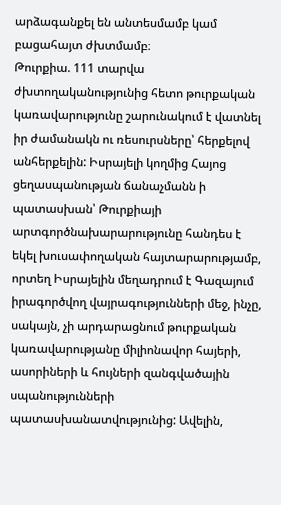արձագանքել են անտեսմամբ կամ բացահայտ ժխտմամբ։
Թուրքիա. 111 տարվա ժխտողականությունից հետո թուրքական կառավարությունը շարունակում է վատնել իր ժամանակն ու ռեսուրսները՝ հերքելով անհերքելին: Իսրայելի կողմից Հայոց ցեղասպանության ճանաչմանն ի պատասխան՝ Թուրքիայի արտգործնախարարությունը հանդես է եկել խուսափողական հայտարարությամբ, որտեղ Իսրայելին մեղադրում է Գազայում իրագործվող վայրագությունների մեջ, ինչը, սակայն, չի արդարացնում թուրքական կառավարությանը միլիոնավոր հայերի, ասորիների և հույների զանգվածային սպանությունների պատասխանատվությունից: Ավելին,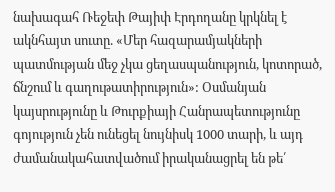նախագահ Ռեջեփ Թայիփ Էրդողանը կրկնել է ակնհայտ սուտը. «Մեր հազարամյակների պատմության մեջ չկա ցեղասպանություն, կոտորած, ճնշում և գաղութատիրություն»: Օսմանյան կայսրությունը և Թուրքիայի Հանրապետությունը գոյություն չեն ունեցել նույնիսկ 1000 տարի, և այդ ժամանակահատվածում իրականացրել են թե՛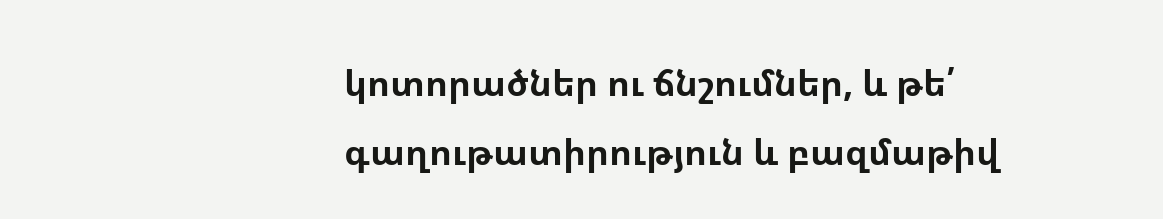կոտորածներ ու ճնշումներ, և թե՛ գաղութատիրություն և բազմաթիվ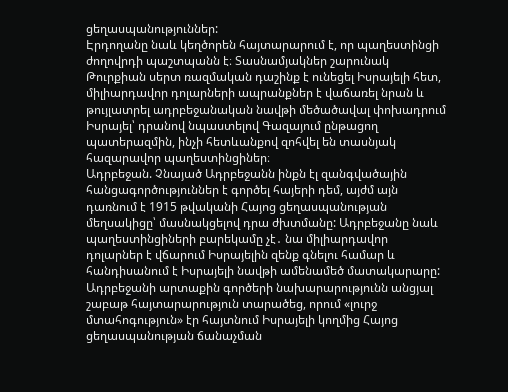ցեղասպանություններ:
Էրդողանը նաև կեղծորեն հայտարարում է, որ պաղեստինցի ժողովրդի պաշտպանն է։ Տասնամյակներ շարունակ Թուրքիան սերտ ռազմական դաշինք է ունեցել Իսրայելի հետ, միլիարդավոր դոլարների ապրանքներ է վաճառել նրան և թույլատրել ադրբեջանական նավթի մեծածավալ փոխադրում Իսրայել՝ դրանով նպաստելով Գազայում ընթացող պատերազմին, ինչի հետևանքով զոհվել են տասնյակ հազարավոր պաղեստինցիներ։
Ադրբեջան. Չնայած Ադրբեջանն ինքն էլ զանգվածային հանցագործություններ է գործել հայերի դեմ, այժմ այն դառնում է 1915 թվականի Հայոց ցեղասպանության մեղսակիցը՝ մասնակցելով դրա ժխտմանը: Ադրբեջանը նաև պաղեստինցիների բարեկամը չէ․ նա միլիարդավոր դոլարներ է վճարում Իսրայելին զենք գնելու համար և հանդիսանում է Իսրայելի նավթի ամենամեծ մատակարարը:
Ադրբեջանի արտաքին գործերի նախարարությունն անցյալ շաբաթ հայտարարություն տարածեց, որում «լուրջ մտահոգություն» էր հայտնում Իսրայելի կողմից Հայոց ցեղասպանության ճանաչման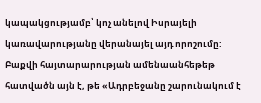կապակցությամբ՝ կոչ անելով Իսրայելի կառավարությանը վերանայել այդ որոշումը: Բաքվի հայտարարության ամենաանհեթեթ հատվածն այն է, թե «Ադրբեջանը շարունակում է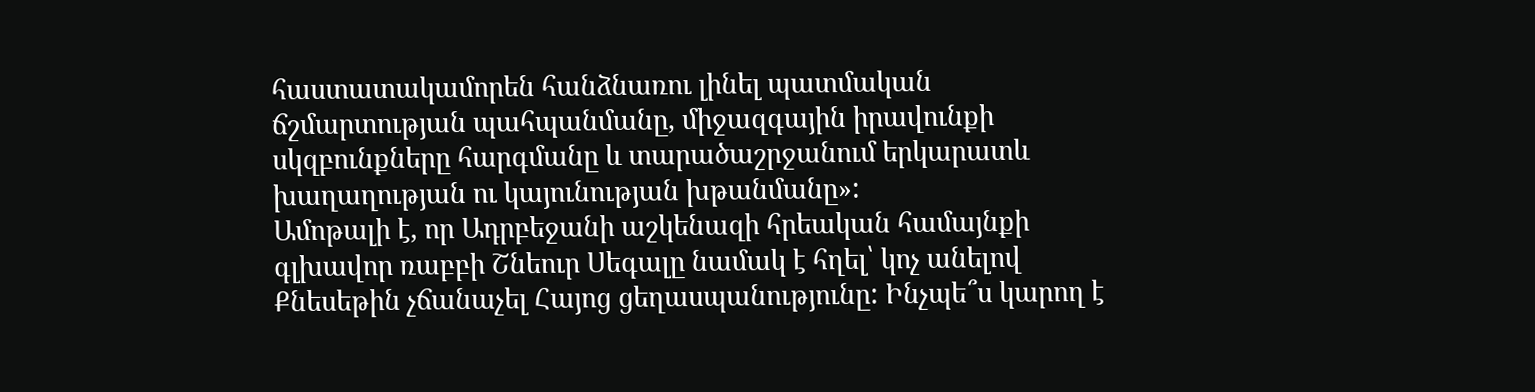հաստատակամորեն հանձնառու լինել պատմական ճշմարտության պահպանմանը, միջազգային իրավունքի սկզբունքները հարգմանը և տարածաշրջանում երկարատև խաղաղության ու կայունության խթանմանը»:
Ամոթալի է, որ Ադրբեջանի աշկենազի հրեական համայնքի գլխավոր ռաբբի Շնեուր Սեգալը նամակ է հղել՝ կոչ անելով Քնեսեթին չճանաչել Հայոց ցեղասպանությունը: Ինչպե՞ս կարող է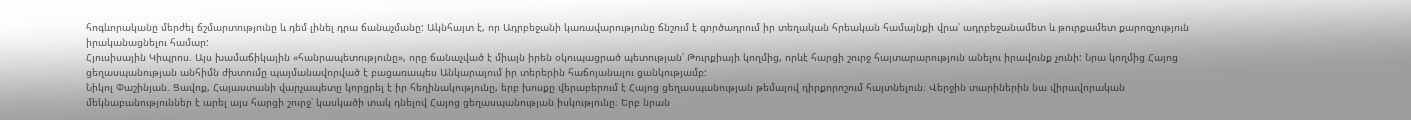հոգևորականը մերժել ճշմարտությունը և դեմ լինել դրա ճանաչմանը: Ակնհայտ է, որ Ադրբեջանի կառավարությունը ճնշում է գործադրում իր տեղական հրեական համայնքի վրա՝ ադրբեջանամետ և թուրքամետ քարոզչություն իրականացնելու համար:
Հյուսիսային Կիպրոս. Այս խամաճիկային «հանրապետությունը», որը ճանաչված է միայն իրեն օկուպացրած պետության՝ Թուրքիայի կողմից, որևէ հարցի շուրջ հայտարարություն անելու իրավունք չունի: Նրա կողմից Հայոց ցեղասպանության անհիմն ժխտումը պայմանավորված է բացառապես Անկարայում իր տերերին հաճոյանալու ցանկությամբ:
Նիկոլ Փաշինյան. Ցավոք, Հայաստանի վարչապետը կորցրել է իր հեղինակությունը, երբ խոսքը վերաբերում է Հայոց ցեղասպանության թեմայով դիրքորոշում հայտնելուն։ Վերջին տարիներին նա վիրավորական մեկնաբանություններ է արել այս հարցի շուրջ՝ կասկածի տակ դնելով Հայոց ցեղասպանության իսկությունը։ Երբ նրան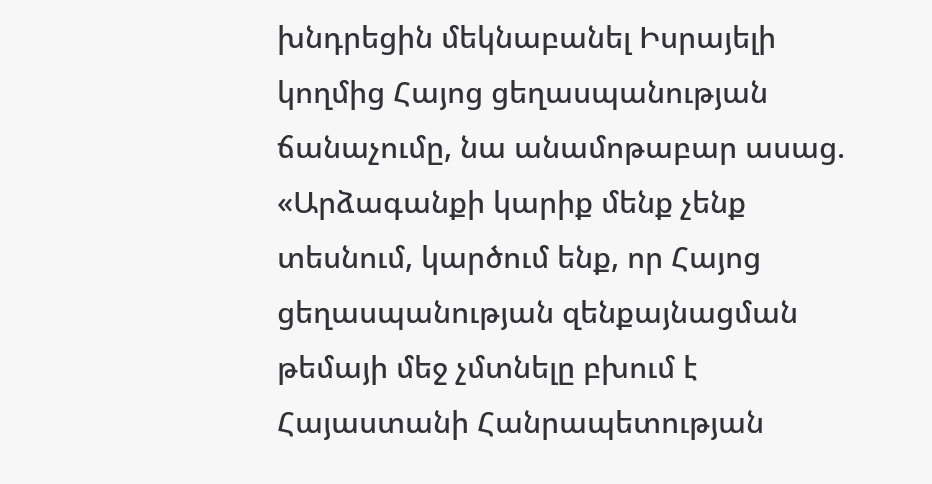խնդրեցին մեկնաբանել Իսրայելի կողմից Հայոց ցեղասպանության ճանաչումը, նա անամոթաբար ասաց. «Արձագանքի կարիք մենք չենք տեսնում, կարծում ենք, որ Հայոց ցեղասպանության զենքայնացման թեմայի մեջ չմտնելը բխում է Հայաստանի Հանրապետության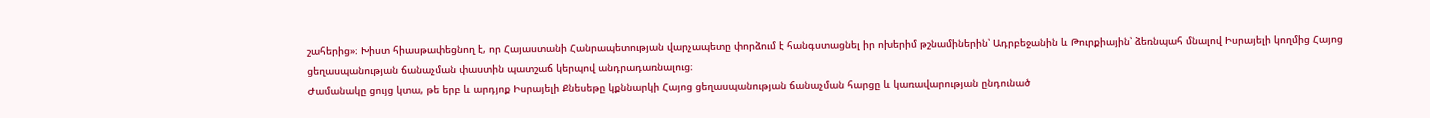շահերից»։ Խիստ հիասթափեցնող է, որ Հայաստանի Հանրապետության վարչապետը փորձում է հանգստացնել իր ոխերիմ թշնամիներին՝ Ադրբեջանին և Թուրքիային՝ ձեռնպահ մնալով Իսրայելի կողմից Հայոց ցեղասպանության ճանաչման փաստին պատշաճ կերպով անդրադառնալուց։
Ժամանակը ցույց կտա, թե երբ և արդյոք Իսրայելի Քնեսեթը կքննարկի Հայոց ցեղասպանության ճանաչման հարցը և կառավարության ընդունած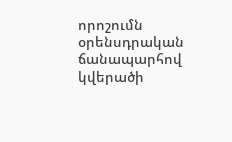որոշումն օրենսդրական ճանապարհով կվերածի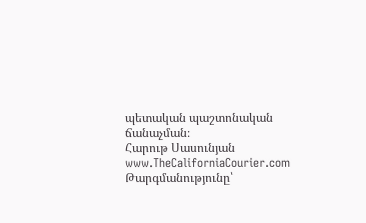պետական պաշտոնական ճանաչման։
Հարութ Սասունյան
www.TheCaliforniaCourier.com
Թարգմանությունը՝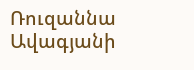Ռուզաննա Ավագյանի